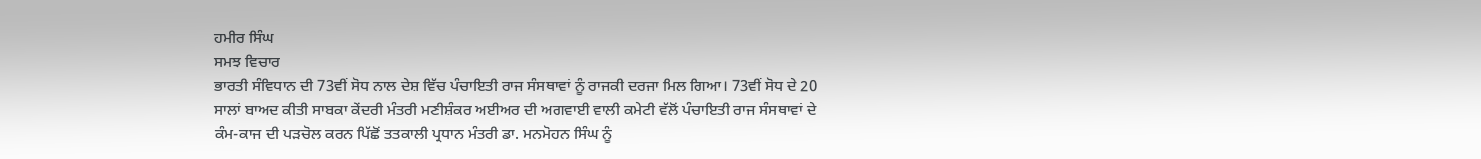ਹਮੀਰ ਸਿੰਘ
ਸਮਝ ਵਿਚਾਰ
ਭਾਰਤੀ ਸੰਵਿਧਾਨ ਦੀ 73ਵੀਂ ਸੋਧ ਨਾਲ ਦੇਸ਼ ਵਿੱਚ ਪੰਚਾਇਤੀ ਰਾਜ ਸੰਸਥਾਵਾਂ ਨੂੰ ਰਾਜਕੀ ਦਰਜਾ ਮਿਲ ਗਿਆ। 73ਵੀਂ ਸੋਧ ਦੇ 20 ਸਾਲਾਂ ਬਾਅਦ ਕੀਤੀ ਸਾਬਕਾ ਕੇਂਦਰੀ ਮੰਤਰੀ ਮਣੀਸ਼ੰਕਰ ਅਈਅਰ ਦੀ ਅਗਵਾਈ ਵਾਲੀ ਕਮੇਟੀ ਵੱਲੋਂ ਪੰਚਾਇਤੀ ਰਾਜ ਸੰਸਥਾਵਾਂ ਦੇ ਕੰਮ-ਕਾਜ ਦੀ ਪੜਚੋਲ ਕਰਨ ਪਿੱਛੋਂ ਤਤਕਾਲੀ ਪ੍ਰਧਾਨ ਮੰਤਰੀ ਡਾ. ਮਨਮੋਹਨ ਸਿੰਘ ਨੂੰ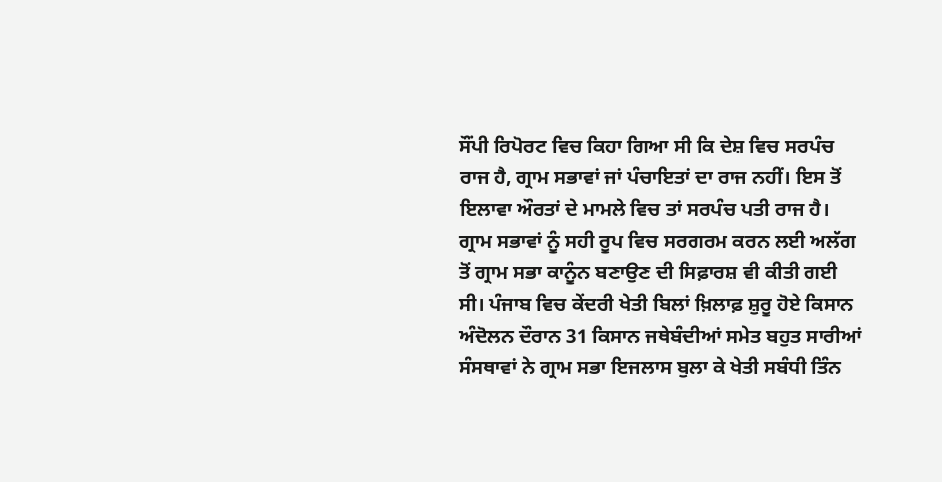ਸੌਂਪੀ ਰਿਪੋਰਟ ਵਿਚ ਕਿਹਾ ਗਿਆ ਸੀ ਕਿ ਦੇਸ਼ ਵਿਚ ਸਰਪੰਚ ਰਾਜ ਹੈ, ਗ੍ਰਾਮ ਸਭਾਵਾਂ ਜਾਂ ਪੰਚਾਇਤਾਂ ਦਾ ਰਾਜ ਨਹੀਂ। ਇਸ ਤੋਂ ਇਲਾਵਾ ਔਰਤਾਂ ਦੇ ਮਾਮਲੇ ਵਿਚ ਤਾਂ ਸਰਪੰਚ ਪਤੀ ਰਾਜ ਹੈ। ਗ੍ਰਾਮ ਸਭਾਵਾਂ ਨੂੰ ਸਹੀ ਰੂਪ ਵਿਚ ਸਰਗਰਮ ਕਰਨ ਲਈ ਅਲੱਗ ਤੋਂ ਗ੍ਰਾਮ ਸਭਾ ਕਾਨੂੰਨ ਬਣਾਉਣ ਦੀ ਸਿਫ਼ਾਰਸ਼ ਵੀ ਕੀਤੀ ਗਈ ਸੀ। ਪੰਜਾਬ ਵਿਚ ਕੇਂਦਰੀ ਖੇਤੀ ਬਿਲਾਂ ਖ਼ਿਲਾਫ਼ ਸ਼ੁਰੂ ਹੋਏ ਕਿਸਾਨ ਅੰਦੋਲਨ ਦੌਰਾਨ 31 ਕਿਸਾਨ ਜਥੇਬੰਦੀਆਂ ਸਮੇਤ ਬਹੁਤ ਸਾਰੀਆਂ ਸੰਸਥਾਵਾਂ ਨੇ ਗ੍ਰਾਮ ਸਭਾ ਇਜਲਾਸ ਬੁਲਾ ਕੇ ਖੇਤੀ ਸਬੰਧੀ ਤਿੰਨ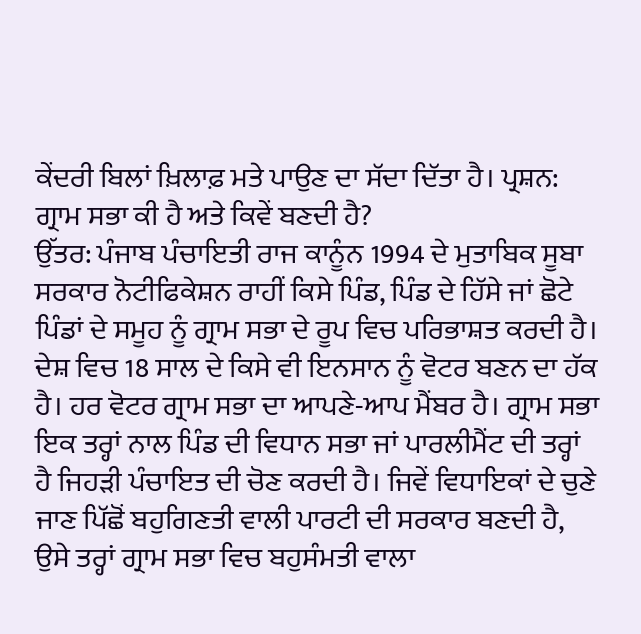ਕੇਂਦਰੀ ਬਿਲਾਂ ਖ਼ਿਲਾਫ਼ ਮਤੇ ਪਾਉਣ ਦਾ ਸੱਦਾ ਦਿੱਤਾ ਹੈ। ਪ੍ਰਸ਼ਨ: ਗ੍ਰਾਮ ਸਭਾ ਕੀ ਹੈ ਅਤੇ ਕਿਵੇਂ ਬਣਦੀ ਹੈ?
ਉੱਤਰ: ਪੰਜਾਬ ਪੰਚਾਇਤੀ ਰਾਜ ਕਾਨੂੰਨ 1994 ਦੇ ਮੁਤਾਬਿਕ ਸੂਬਾ ਸਰਕਾਰ ਨੋਟੀਫਿਕੇਸ਼ਨ ਰਾਹੀਂ ਕਿਸੇ ਪਿੰਡ, ਪਿੰਡ ਦੇ ਹਿੱਸੇ ਜਾਂ ਛੋਟੇ ਪਿੰਡਾਂ ਦੇ ਸਮੂਹ ਨੂੰ ਗ੍ਰਾਮ ਸਭਾ ਦੇ ਰੂਪ ਵਿਚ ਪਰਿਭਾਸ਼ਤ ਕਰਦੀ ਹੈ। ਦੇਸ਼ ਵਿਚ 18 ਸਾਲ ਦੇ ਕਿਸੇ ਵੀ ਇਨਸਾਨ ਨੂੰ ਵੋਟਰ ਬਣਨ ਦਾ ਹੱਕ ਹੈ। ਹਰ ਵੋਟਰ ਗ੍ਰਾਮ ਸਭਾ ਦਾ ਆਪਣੇ-ਆਪ ਮੈਂਬਰ ਹੈ। ਗ੍ਰਾਮ ਸਭਾ ਇਕ ਤਰ੍ਹਾਂ ਨਾਲ ਪਿੰਡ ਦੀ ਵਿਧਾਨ ਸਭਾ ਜਾਂ ਪਾਰਲੀਮੈਂਟ ਦੀ ਤਰ੍ਹਾਂ ਹੈ ਜਿਹੜੀ ਪੰਚਾਇਤ ਦੀ ਚੋਣ ਕਰਦੀ ਹੈ। ਜਿਵੇਂ ਵਿਧਾਇਕਾਂ ਦੇ ਚੁਣੇ ਜਾਣ ਪਿੱਛੋਂ ਬਹੁਗਿਣਤੀ ਵਾਲੀ ਪਾਰਟੀ ਦੀ ਸਰਕਾਰ ਬਣਦੀ ਹੈ, ਉਸੇ ਤਰ੍ਹਾਂ ਗ੍ਰਾਮ ਸਭਾ ਵਿਚ ਬਹੁਸੰਮਤੀ ਵਾਲਾ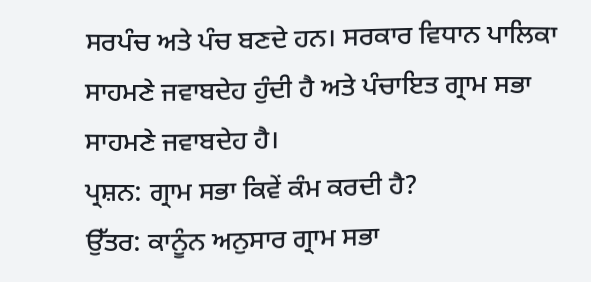ਸਰਪੰਚ ਅਤੇ ਪੰਚ ਬਣਦੇ ਹਨ। ਸਰਕਾਰ ਵਿਧਾਨ ਪਾਲਿਕਾ ਸਾਹਮਣੇ ਜਵਾਬਦੇਹ ਹੁੰਦੀ ਹੈ ਅਤੇ ਪੰਚਾਇਤ ਗ੍ਰਾਮ ਸਭਾ ਸਾਹਮਣੇ ਜਵਾਬਦੇਹ ਹੈ।
ਪ੍ਰਸ਼ਨ: ਗ੍ਰਾਮ ਸਭਾ ਕਿਵੇਂ ਕੰਮ ਕਰਦੀ ਹੈ?
ਉੱਤਰ: ਕਾਨੂੰਨ ਅਨੁਸਾਰ ਗ੍ਰਾਮ ਸਭਾ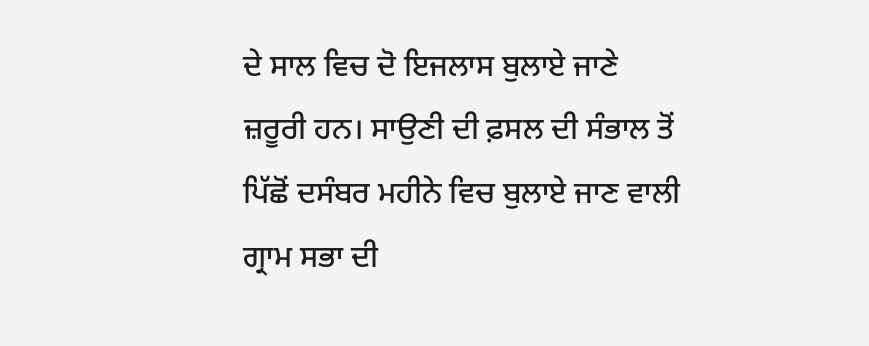ਦੇ ਸਾਲ ਵਿਚ ਦੋ ਇਜਲਾਸ ਬੁਲਾਏ ਜਾਣੇ ਜ਼ਰੂਰੀ ਹਨ। ਸਾਉਣੀ ਦੀ ਫ਼ਸਲ ਦੀ ਸੰਭਾਲ ਤੋਂ ਪਿੱਛੋਂ ਦਸੰਬਰ ਮਹੀਨੇ ਵਿਚ ਬੁਲਾਏ ਜਾਣ ਵਾਲੀ ਗ੍ਰਾਮ ਸਭਾ ਦੀ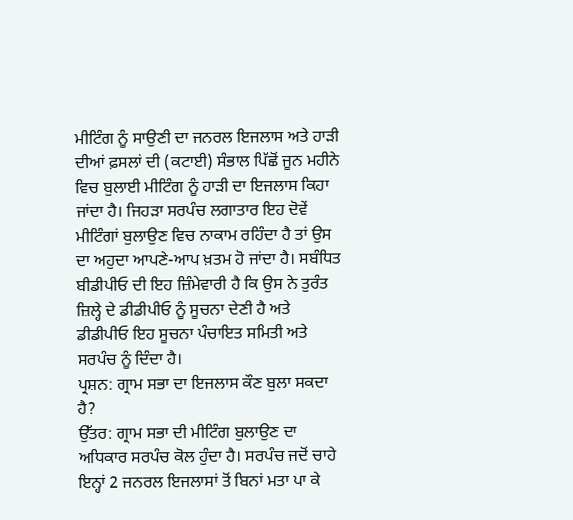ਮੀਟਿੰਗ ਨੂੰ ਸਾਉਣੀ ਦਾ ਜਨਰਲ ਇਜਲਾਸ ਅਤੇ ਹਾੜੀ ਦੀਆਂ ਫ਼ਸਲਾਂ ਦੀ (ਕਟਾਈ) ਸੰਭਾਲ ਪਿੱਛੋਂ ਜੂਨ ਮਹੀਨੇ ਵਿਚ ਬੁਲਾਈ ਮੀਟਿੰਗ ਨੂੰ ਹਾੜੀ ਦਾ ਇਜਲਾਸ ਕਿਹਾ ਜਾਂਦਾ ਹੈ। ਜਿਹੜਾ ਸਰਪੰਚ ਲਗਾਤਾਰ ਇਹ ਦੋਵੇਂ ਮੀਟਿੰਗਾਂ ਬੁਲਾਉਣ ਵਿਚ ਨਾਕਾਮ ਰਹਿੰਦਾ ਹੈ ਤਾਂ ਉਸ ਦਾ ਅਹੁਦਾ ਆਪਣੇ-ਆਪ ਖ਼ਤਮ ਹੋ ਜਾਂਦਾ ਹੈ। ਸਬੰਧਿਤ ਬੀਡੀਪੀਓ ਦੀ ਇਹ ਜ਼ਿੰਮੇਵਾਰੀ ਹੈ ਕਿ ਉਸ ਨੇ ਤੁਰੰਤ ਜ਼ਿਲ੍ਹੇ ਦੇ ਡੀਡੀਪੀਓ ਨੂੰ ਸੂਚਨਾ ਦੇਣੀ ਹੈ ਅਤੇ ਡੀਡੀਪੀਓ ਇਹ ਸੂਚਨਾ ਪੰਚਾਇਤ ਸਮਿਤੀ ਅਤੇ ਸਰਪੰਚ ਨੂੰ ਦਿੰਦਾ ਹੈ।
ਪ੍ਰਸ਼ਨ: ਗ੍ਰਾਮ ਸਭਾ ਦਾ ਇਜਲਾਸ ਕੌਣ ਬੁਲਾ ਸਕਦਾ ਹੈ?
ਉੱਤਰ: ਗ੍ਰਾਮ ਸਭਾ ਦੀ ਮੀਟਿੰਗ ਬੁਲਾਉਣ ਦਾ ਅਧਿਕਾਰ ਸਰਪੰਚ ਕੋਲ ਹੁੰਦਾ ਹੈ। ਸਰਪੰਚ ਜਦੋਂ ਚਾਹੇ ਇਨ੍ਹਾਂ 2 ਜਨਰਲ ਇਜਲਾਸਾਂ ਤੋਂ ਬਿਨਾਂ ਮਤਾ ਪਾ ਕੇ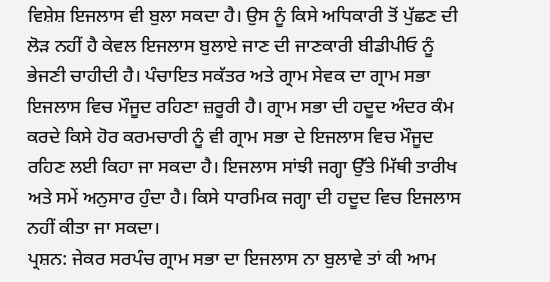ਵਿਸ਼ੇਸ਼ ਇਜਲਾਸ ਵੀ ਬੁਲਾ ਸਕਦਾ ਹੈ। ਉਸ ਨੂੰ ਕਿਸੇ ਅਧਿਕਾਰੀ ਤੋਂ ਪੁੱਛਣ ਦੀ ਲੋੜ ਨਹੀਂ ਹੈ ਕੇਵਲ ਇਜਲਾਸ ਬੁਲਾਏ ਜਾਣ ਦੀ ਜਾਣਕਾਰੀ ਬੀਡੀਪੀਓ ਨੂੰ ਭੇਜਣੀ ਚਾਹੀਦੀ ਹੈ। ਪੰਚਾਇਤ ਸਕੱਤਰ ਅਤੇ ਗ੍ਰਾਮ ਸੇਵਕ ਦਾ ਗ੍ਰਾਮ ਸਭਾ ਇਜਲਾਸ ਵਿਚ ਮੌਜੂਦ ਰਹਿਣਾ ਜ਼ਰੂਰੀ ਹੈ। ਗ੍ਰਾਮ ਸਭਾ ਦੀ ਹਦੂਦ ਅੰਦਰ ਕੰਮ ਕਰਦੇ ਕਿਸੇ ਹੋਰ ਕਰਮਚਾਰੀ ਨੂੰ ਵੀ ਗ੍ਰਾਮ ਸਭਾ ਦੇ ਇਜਲਾਸ ਵਿਚ ਮੌਜੂਦ ਰਹਿਣ ਲਈ ਕਿਹਾ ਜਾ ਸਕਦਾ ਹੈ। ਇਜਲਾਸ ਸਾਂਝੀ ਜਗ੍ਹਾ ਉੱਤੇ ਮਿੱਥੀ ਤਾਰੀਖ ਅਤੇ ਸਮੇਂ ਅਨੁਸਾਰ ਹੁੰਦਾ ਹੈ। ਕਿਸੇ ਧਾਰਮਿਕ ਜਗ੍ਹਾ ਦੀ ਹਦੂਦ ਵਿਚ ਇਜਲਾਸ ਨਹੀਂ ਕੀਤਾ ਜਾ ਸਕਦਾ।
ਪ੍ਰਸ਼ਨ: ਜੇਕਰ ਸਰਪੰਚ ਗ੍ਰਾਮ ਸਭਾ ਦਾ ਇਜਲਾਸ ਨਾ ਬੁਲਾਵੇ ਤਾਂ ਕੀ ਆਮ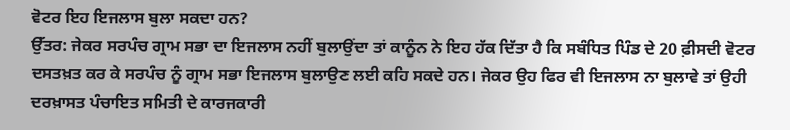ਵੋਟਰ ਇਹ ਇਜਲਾਸ ਬੁਲਾ ਸਕਦਾ ਹਨ?
ਉੱਤਰ: ਜੇਕਰ ਸਰਪੰਚ ਗ੍ਰਾਮ ਸਭਾ ਦਾ ਇਜਲਾਸ ਨਹੀਂ ਬੁਲਾਉਂਦਾ ਤਾਂ ਕਾਨੂੰਨ ਨੇ ਇਹ ਹੱਕ ਦਿੱਤਾ ਹੈ ਕਿ ਸਬੰਧਿਤ ਪਿੰਡ ਦੇ 20 ਫ਼ੀਸਦੀ ਵੋਟਰ ਦਸਤਖ਼ਤ ਕਰ ਕੇ ਸਰਪੰਚ ਨੂੰ ਗ੍ਰਾਮ ਸਭਾ ਇਜਲਾਸ ਬੁਲਾਉਣ ਲਈ ਕਹਿ ਸਕਦੇ ਹਨ। ਜੇਕਰ ਉਹ ਫਿਰ ਵੀ ਇਜਲਾਸ ਨਾ ਬੁਲਾਵੇ ਤਾਂ ਉਹੀ ਦਰਖ਼ਾਸਤ ਪੰਚਾਇਤ ਸਮਿਤੀ ਦੇ ਕਾਰਜਕਾਰੀ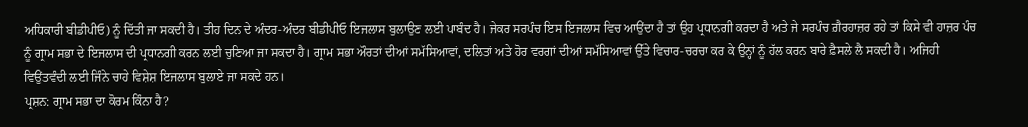ਅਧਿਕਾਰੀ ਬੀਡੀਪੀਓ) ਨੂੰ ਦਿੱਤੀ ਜਾ ਸਕਦੀ ਹੈ। ਤੀਹ ਦਿਨ ਦੇ ਅੰਦਰ-ਅੰਦਰ ਬੀਡੀਪੀਓ ਇਜਲਾਸ ਬੁਲਾਉਣ ਲਈ ਪਾਬੰਦ ਹੈ। ਜੇਕਰ ਸਰਪੰਚ ਇਸ ਇਜਲਾਸ ਵਿਚ ਆਉਂਦਾ ਹੈ ਤਾਂ ਉਹ ਪ੍ਰਧਾਨਗੀ ਕਰਦਾ ਹੈ ਅਤੇ ਜੇ ਸਰਪੰਚ ਗ਼ੈਰਹਾਜ਼ਰ ਰਹੇ ਤਾਂ ਕਿਸੇ ਵੀ ਹਾਜ਼ਰ ਪੰਚ ਨੂੰ ਗ੍ਰਾਮ ਸਭਾ ਦੇ ਇਜਲਾਸ ਦੀ ਪ੍ਰਧਾਨਗੀ ਕਰਨ ਲਈ ਚੁਣਿਆ ਜਾ ਸਕਦਾ ਹੈ। ਗ੍ਰਾਮ ਸਭਾ ਔਰਤਾਂ ਦੀਆਂ ਸਮੱਸਿਆਵਾਂ, ਦਲਿਤਾਂ ਅਤੇ ਹੋਰ ਵਰਗਾਂ ਦੀਆਂ ਸਮੱਸਿਆਵਾਂ ਉੱਤੇ ਵਿਚਾਰ-ਚਰਚਾ ਕਰ ਕੇ ਉਨ੍ਹਾਂ ਨੂੰ ਹੱਲ ਕਰਨ ਬਾਰੇ ਫ਼ੈਸਲੇ ਲੈ ਸਕਦੀ ਹੈ। ਅਜਿਹੀ ਵਿਉਂਤਵੰਦੀ ਲਈ ਜਿੰਨੇ ਚਾਹੇ ਵਿਸ਼ੇਸ਼ ਇਜਲਾਸ ਬੁਲਾਏ ਜਾ ਸਕਦੇ ਹਨ।
ਪ੍ਰਸ਼ਨ: ਗ੍ਰਾਮ ਸਭਾ ਦਾ ਕੋਰਮ ਕਿੰਨਾ ਹੈ?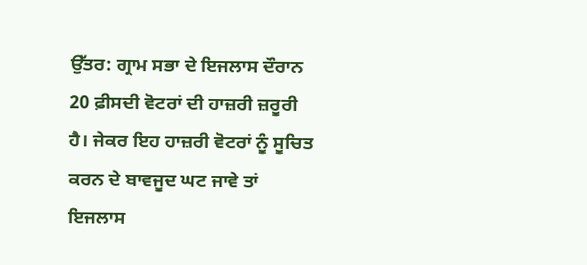ਉੱਤਰ: ਗ੍ਰਾਮ ਸਭਾ ਦੇ ਇਜਲਾਸ ਦੌਰਾਨ 20 ਫ਼ੀਸਦੀ ਵੋਟਰਾਂ ਦੀ ਹਾਜ਼ਰੀ ਜ਼ਰੂਰੀ ਹੈ। ਜੇਕਰ ਇਹ ਹਾਜ਼ਰੀ ਵੋਟਰਾਂ ਨੂੰ ਸੂਚਿਤ ਕਰਨ ਦੇ ਬਾਵਜੂਦ ਘਟ ਜਾਵੇ ਤਾਂ ਇਜਲਾਸ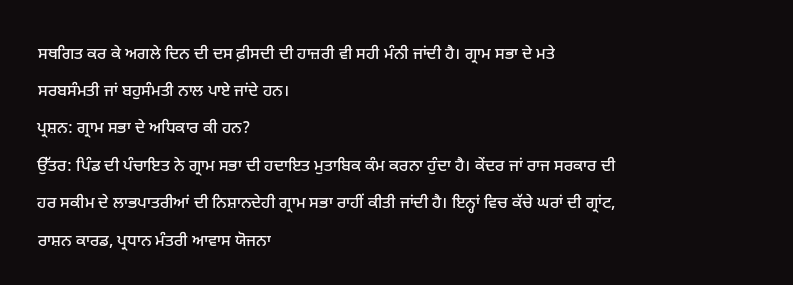ਸਥਗਿਤ ਕਰ ਕੇ ਅਗਲੇ ਦਿਨ ਦੀ ਦਸ ਫ਼ੀਸਦੀ ਦੀ ਹਾਜ਼ਰੀ ਵੀ ਸਹੀ ਮੰਨੀ ਜਾਂਦੀ ਹੈ। ਗ੍ਰਾਮ ਸਭਾ ਦੇ ਮਤੇ ਸਰਬਸੰਮਤੀ ਜਾਂ ਬਹੁਸੰਮਤੀ ਨਾਲ ਪਾਏ ਜਾਂਦੇ ਹਨ।
ਪ੍ਰਸ਼ਨ: ਗ੍ਰਾਮ ਸਭਾ ਦੇ ਅਧਿਕਾਰ ਕੀ ਹਨ?
ਉੱਤਰ: ਪਿੰਡ ਦੀ ਪੰਚਾਇਤ ਨੇ ਗ੍ਰਾਮ ਸਭਾ ਦੀ ਹਦਾਇਤ ਮੁਤਾਬਿਕ ਕੰਮ ਕਰਨਾ ਹੁੰਦਾ ਹੈ। ਕੇਂਦਰ ਜਾਂ ਰਾਜ ਸਰਕਾਰ ਦੀ ਹਰ ਸਕੀਮ ਦੇ ਲਾਭਪਾਤਰੀਆਂ ਦੀ ਨਿਸ਼ਾਨਦੇਹੀ ਗ੍ਰਾਮ ਸਭਾ ਰਾਹੀਂ ਕੀਤੀ ਜਾਂਦੀ ਹੈ। ਇਨ੍ਹਾਂ ਵਿਚ ਕੱਚੇ ਘਰਾਂ ਦੀ ਗ੍ਰਾਂਟ, ਰਾਸ਼ਨ ਕਾਰਡ, ਪ੍ਰਧਾਨ ਮੰਤਰੀ ਆਵਾਸ ਯੋਜਨਾ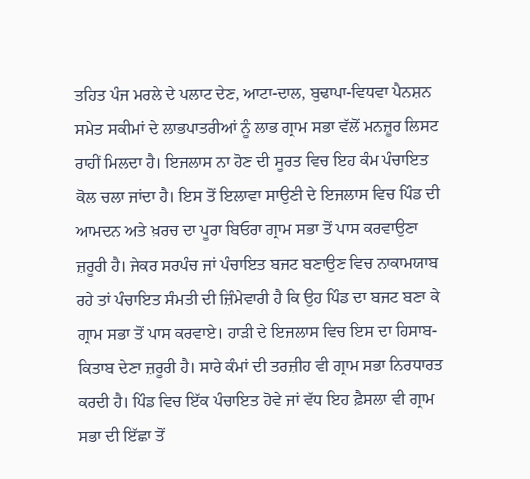ਤਹਿਤ ਪੰਜ ਮਰਲੇ ਦੇ ਪਲਾਟ ਦੇਣ, ਆਟਾ-ਦਾਲ, ਬੁਢਾਪਾ-ਵਿਧਵਾ ਪੈਨਸ਼ਨ ਸਮੇਤ ਸਕੀਮਾਂ ਦੇ ਲਾਭਪਾਤਰੀਆਂ ਨੂੰ ਲਾਭ ਗ੍ਰਾਮ ਸਭਾ ਵੱਲੋਂ ਮਨਜ਼ੂਰ ਲਿਸਟ ਰਾਹੀਂ ਮਿਲਦਾ ਹੈ। ਇਜਲਾਸ ਨਾ ਹੋਣ ਦੀ ਸੂਰਤ ਵਿਚ ਇਹ ਕੰਮ ਪੰਚਾਇਤ ਕੋਲ ਚਲਾ ਜਾਂਦਾ ਹੈ। ਇਸ ਤੋਂ ਇਲਾਵਾ ਸਾਉਣੀ ਦੇ ਇਜਲਾਸ ਵਿਚ ਪਿੰਡ ਦੀ ਆਮਦਨ ਅਤੇ ਖ਼ਰਚ ਦਾ ਪੂਰਾ ਬਿਓਰਾ ਗ੍ਰਾਮ ਸਭਾ ਤੋਂ ਪਾਸ ਕਰਵਾਉਣਾ ਜ਼ਰੂਰੀ ਹੈ। ਜੇਕਰ ਸਰਪੰਚ ਜਾਂ ਪੰਚਾਇਤ ਬਜਟ ਬਣਾਉਣ ਵਿਚ ਨਾਕਾਮਯਾਬ ਰਹੇ ਤਾਂ ਪੰਚਾਇਤ ਸੰਮਤੀ ਦੀ ਜ਼ਿੰਮੇਵਾਰੀ ਹੈ ਕਿ ਉਹ ਪਿੰਡ ਦਾ ਬਜਟ ਬਣਾ ਕੇ ਗ੍ਰਾਮ ਸਭਾ ਤੋਂ ਪਾਸ ਕਰਵਾਏ। ਹਾੜੀ ਦੇ ਇਜਲਾਸ ਵਿਚ ਇਸ ਦਾ ਹਿਸਾਬ-ਕਿਤਾਬ ਦੇਣਾ ਜ਼ਰੂਰੀ ਹੈ। ਸਾਰੇ ਕੰਮਾਂ ਦੀ ਤਰਜ਼ੀਹ ਵੀ ਗ੍ਰਾਮ ਸਭਾ ਨਿਰਧਾਰਤ ਕਰਦੀ ਹੈ। ਪਿੰਡ ਵਿਚ ਇੱਕ ਪੰਚਾਇਤ ਹੋਵੇ ਜਾਂ ਵੱਧ ਇਹ ਫ਼ੈਸਲਾ ਵੀ ਗ੍ਰਾਮ ਸਭਾ ਦੀ ਇੱਛਾ ਤੋਂ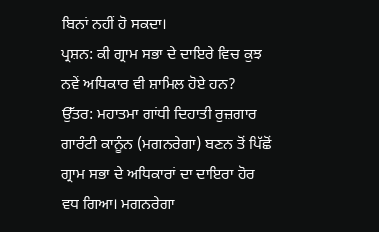ਬਿਨਾਂ ਨਹੀਂ ਹੋ ਸਕਦਾ।
ਪ੍ਰਸ਼ਨ: ਕੀ ਗ੍ਰਾਮ ਸਭਾ ਦੇ ਦਾਇਰੇ ਵਿਚ ਕੁਝ ਨਵੇਂ ਅਧਿਕਾਰ ਵੀ ਸ਼ਾਮਿਲ ਹੋਏ ਹਨ?
ਉੱਤਰ: ਮਹਾਤਮਾ ਗਾਂਧੀ ਦਿਹਾਤੀ ਰੁਜ਼ਗਾਰ ਗਾਰੰਟੀ ਕਾਨੂੰਨ (ਮਗਨਰੇਗਾ) ਬਣਨ ਤੋਂ ਪਿੱਛੋਂ ਗ੍ਰਾਮ ਸਭਾ ਦੇ ਅਧਿਕਾਰਾਂ ਦਾ ਦਾਇਰਾ ਹੋਰ ਵਧ ਗਿਆ। ਮਗਨਰੇਗਾ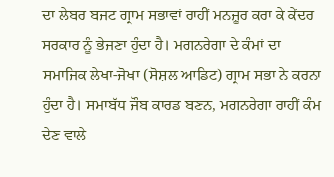ਦਾ ਲੇਬਰ ਬਜਟ ਗ੍ਰਾਮ ਸਭਾਵਾਂ ਰਾਹੀਂ ਮਨਜ਼ੂਰ ਕਰਾ ਕੇ ਕੇਂਦਰ ਸਰਕਾਰ ਨੂੰ ਭੇਜਣਾ ਹੁੰਦਾ ਹੈ। ਮਗਨਰੇਗਾ ਦੇ ਕੰਮਾਂ ਦਾ ਸਮਾਜਿਕ ਲੇਖਾ-ਜੋਖਾ (ਸੋਸ਼ਲ ਆਡਿਟ) ਗ੍ਰਾਮ ਸਭਾ ਨੇ ਕਰਨਾ ਹੁੰਦਾ ਹੈ। ਸਮਾਬੱਧ ਜੌਬ ਕਾਰਡ ਬਣਨ, ਮਗਨਰੇਗਾ ਰਾਹੀਂ ਕੰਮ ਦੇਣ ਵਾਲੇ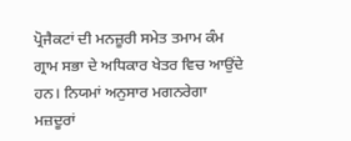ਪ੍ਰੋਜੈਕਟਾਂ ਦੀ ਮਨਜ਼ੂਰੀ ਸਮੇਤ ਤਮਾਮ ਕੰਮ ਗ੍ਰਾਮ ਸਭਾ ਦੇ ਅਧਿਕਾਰ ਖੇਤਰ ਵਿਚ ਆਉਂਦੇ ਹਨ। ਨਿਯਮਾਂ ਅਨੁਸਾਰ ਮਗਨਰੇਗਾ ਮਜ਼ਦੂਰਾਂ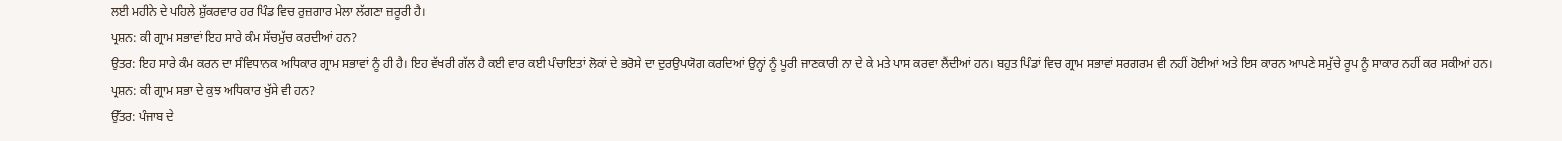ਲਈ ਮਹੀਨੇ ਦੇ ਪਹਿਲੇ ਸ਼ੁੱਕਰਵਾਰ ਹਰ ਪਿੰਡ ਵਿਚ ਰੁਜ਼ਗਾਰ ਮੇਲਾ ਲੱਗਣਾ ਜ਼ਰੂਰੀ ਹੈ।
ਪ੍ਰਸ਼ਨ: ਕੀ ਗ੍ਰਾਮ ਸਭਾਵਾਂ ਇਹ ਸਾਰੇ ਕੰਮ ਸੱਚਮੁੱਚ ਕਰਦੀਆਂ ਹਨ?
ਉਤਰ: ਇਹ ਸਾਰੇ ਕੰਮ ਕਰਨ ਦਾ ਸੰਵਿਧਾਨਕ ਅਧਿਕਾਰ ਗ੍ਰਾਮ ਸਭਾਵਾਂ ਨੂੰ ਹੀ ਹੈ। ਇਹ ਵੱਖਰੀ ਗੱਲ ਹੈ ਕਈ ਵਾਰ ਕਈ ਪੰਚਾਇਤਾਂ ਲੋਕਾਂ ਦੇ ਭਰੋਸੇ ਦਾ ਦੁਰਉਪਯੋਗ ਕਰਦਿਆਂ ਉਨ੍ਹਾਂ ਨੂੰ ਪੂਰੀ ਜਾਣਕਾਰੀ ਨਾ ਦੇ ਕੇ ਮਤੇ ਪਾਸ ਕਰਵਾ ਲੈਂਦੀਆਂ ਹਨ। ਬਹੁਤ ਪਿੰਡਾਂ ਵਿਚ ਗ੍ਰਾਮ ਸਭਾਵਾਂ ਸਰਗਰਮ ਵੀ ਨਹੀਂ ਹੋਈਆਂ ਅਤੇ ਇਸ ਕਾਰਨ ਆਪਣੇ ਸਮੁੱਚੇ ਰੂਪ ਨੂੰ ਸਾਕਾਰ ਨਹੀਂ ਕਰ ਸਕੀਆਂ ਹਨ।
ਪ੍ਰਸ਼ਨ: ਕੀ ਗ੍ਰਾਮ ਸਭਾ ਦੇ ਕੁਝ ਅਧਿਕਾਰ ਖੁੱਸੇ ਵੀ ਹਨ?
ਉੱਤਰ: ਪੰਜਾਬ ਦੇ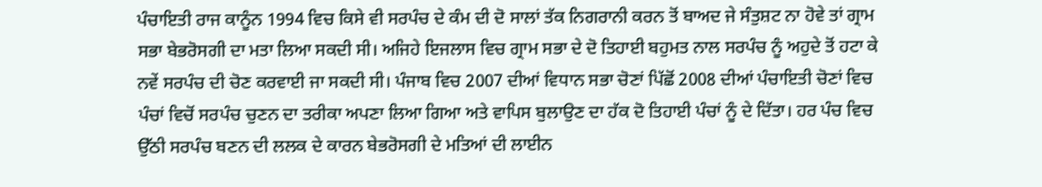ਪੰਚਾਇਤੀ ਰਾਜ ਕਾਨੂੰਨ 1994 ਵਿਚ ਕਿਸੇ ਵੀ ਸਰਪੰਚ ਦੇ ਕੰਮ ਦੀ ਦੋ ਸਾਲਾਂ ਤੱਕ ਨਿਗਰਾਨੀ ਕਰਨ ਤੋਂ ਬਾਅਦ ਜੇ ਸੰਤੁਸ਼ਟ ਨਾ ਹੋਵੇ ਤਾਂ ਗ੍ਰਾਮ ਸਭਾ ਬੇਭਰੋਸਗੀ ਦਾ ਮਤਾ ਲਿਆ ਸਕਦੀ ਸੀ। ਅਜਿਹੇ ਇਜਲਾਸ ਵਿਚ ਗ੍ਰਾਮ ਸਭਾ ਦੇ ਦੋ ਤਿਹਾਈ ਬਹੁਮਤ ਨਾਲ ਸਰਪੰਚ ਨੂੰ ਅਹੁਦੇ ਤੋਂ ਹਟਾ ਕੇ ਨਵੇਂ ਸਰਪੰਚ ਦੀ ਚੋਣ ਕਰਵਾਈ ਜਾ ਸਕਦੀ ਸੀ। ਪੰਜਾਬ ਵਿਚ 2007 ਦੀਆਂ ਵਿਧਾਨ ਸਭਾ ਚੋਣਾਂ ਪਿੱਛੋਂ 2008 ਦੀਆਂ ਪੰਚਾਇਤੀ ਚੋਣਾਂ ਵਿਚ ਪੰਚਾਂ ਵਿਚੋਂ ਸਰਪੰਚ ਚੁਣਨ ਦਾ ਤਰੀਕਾ ਅਪਣਾ ਲਿਆ ਗਿਆ ਅਤੇ ਵਾਪਿਸ ਬੁਲਾਉਣ ਦਾ ਹੱਕ ਦੋ ਤਿਹਾਈ ਪੰਚਾਂ ਨੂੰ ਦੇ ਦਿੱਤਾ। ਹਰ ਪੰਚ ਵਿਚ ਉੱਠੀ ਸਰਪੰਚ ਬਣਨ ਦੀ ਲਲਕ ਦੇ ਕਾਰਨ ਬੇਭਰੋਸਗੀ ਦੇ ਮਤਿਆਂ ਦੀ ਲਾਈਨ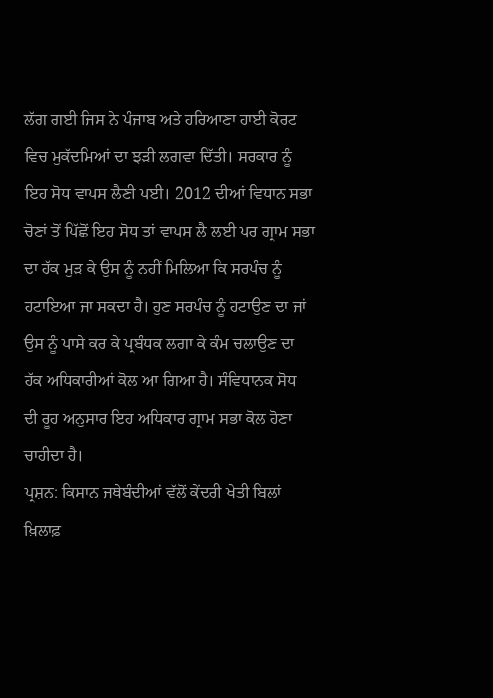ਲੱਗ ਗਈ ਜਿਸ ਨੇ ਪੰਜਾਬ ਅਤੇ ਹਰਿਆਣਾ ਹਾਈ ਕੋਰਟ ਵਿਚ ਮੁਕੱਦਮਿਆਂ ਦਾ ਝੜੀ ਲਗਵਾ ਦਿੱਤੀ। ਸਰਕਾਰ ਨੂੰ ਇਹ ਸੋਧ ਵਾਪਸ ਲੈਣੀ ਪਈ। 2012 ਦੀਆਂ ਵਿਧਾਨ ਸਭਾ ਚੋਣਾਂ ਤੋਂ ਪਿੱਛੋਂ ਇਹ ਸੋਧ ਤਾਂ ਵਾਪਸ ਲੈ ਲਈ ਪਰ ਗ੍ਰਾਮ ਸਭਾ ਦਾ ਹੱਕ ਮੁੜ ਕੇ ਉਸ ਨੂੰ ਨਹੀਂ ਮਿਲਿਆ ਕਿ ਸਰਪੰਚ ਨੂੰ ਹਟਾਇਆ ਜਾ ਸਕਦਾ ਹੈ। ਹੁਣ ਸਰਪੰਚ ਨੂੰ ਹਟਾਉਣ ਦਾ ਜਾਂ ਉਸ ਨੂੰ ਪਾਸੇ ਕਰ ਕੇ ਪ੍ਰਬੰਧਕ ਲਗਾ ਕੇ ਕੰਮ ਚਲਾਉਣ ਦਾ ਹੱਕ ਅਧਿਕਾਰੀਆਂ ਕੋਲ ਆ ਗਿਆ ਹੈ। ਸੰਵਿਧਾਨਕ ਸੋਧ ਦੀ ਰੂਹ ਅਨੁਸਾਰ ਇਹ ਅਧਿਕਾਰ ਗ੍ਰਾਮ ਸਭਾ ਕੋਲ ਹੋਣਾ ਚਾਹੀਦਾ ਹੈ।
ਪ੍ਰਸ਼ਨ: ਕਿਸਾਨ ਜਥੇਬੰਦੀਆਂ ਵੱਲੋਂ ਕੇਂਦਰੀ ਖੇਤੀ ਬਿਲਾਂ ਖ਼ਿਲਾਫ਼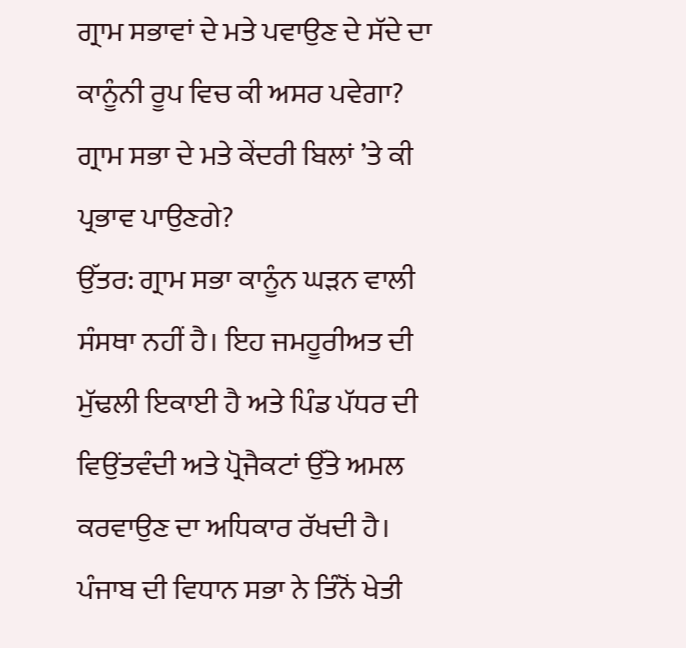ਗ੍ਰਾਮ ਸਭਾਵਾਂ ਦੇ ਮਤੇ ਪਵਾਉਣ ਦੇ ਸੱਦੇ ਦਾ ਕਾਨੂੰਨੀ ਰੂਪ ਵਿਚ ਕੀ ਅਸਰ ਪਵੇਗਾ? ਗ੍ਰਾਮ ਸਭਾ ਦੇ ਮਤੇ ਕੇਂਦਰੀ ਬਿਲਾਂ ’ਤੇ ਕੀ ਪ੍ਰਭਾਵ ਪਾਉਣਗੇ?
ਉੱਤਰ: ਗ੍ਰਾਮ ਸਭਾ ਕਾਨੂੰਨ ਘੜਨ ਵਾਲੀ ਸੰਸਥਾ ਨਹੀਂ ਹੈ। ਇਹ ਜਮਹੂਰੀਅਤ ਦੀ ਮੁੱਢਲੀ ਇਕਾਈ ਹੈ ਅਤੇ ਪਿੰਡ ਪੱਧਰ ਦੀ ਵਿਉਂਤਵੰਦੀ ਅਤੇ ਪ੍ਰੋਜੈਕਟਾਂ ਉੱਤੇ ਅਮਲ ਕਰਵਾਉਣ ਦਾ ਅਧਿਕਾਰ ਰੱਖਦੀ ਹੈ। ਪੰਜਾਬ ਦੀ ਵਿਧਾਨ ਸਭਾ ਨੇ ਤਿੰਨੋਂ ਖੇਤੀ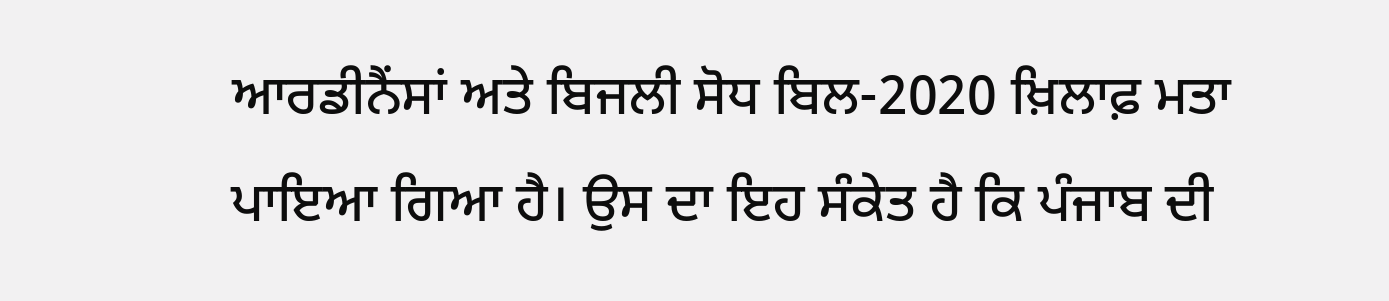ਆਰਡੀਨੈਂਸਾਂ ਅਤੇ ਬਿਜਲੀ ਸੋਧ ਬਿਲ-2020 ਖ਼ਿਲਾਫ਼ ਮਤਾ ਪਾਇਆ ਗਿਆ ਹੈ। ਉਸ ਦਾ ਇਹ ਸੰਕੇਤ ਹੈ ਕਿ ਪੰਜਾਬ ਦੀ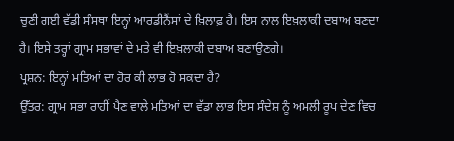ਚੁਣੀ ਗਈ ਵੱਡੀ ਸੰਸਥਾ ਇਨ੍ਹਾਂ ਆਰਡੀਨੈਂਸਾਂ ਦੇ ਖ਼ਿਲਾਫ਼ ਹੈ। ਇਸ ਨਾਲ ਇਖ਼ਲਾਕੀ ਦਬਾਅ ਬਣਦਾ ਹੈ। ਇਸੇ ਤਰ੍ਹਾਂ ਗ੍ਰਾਮ ਸਭਾਵਾਂ ਦੇ ਮਤੇ ਵੀ ਇਖ਼ਲਾਕੀ ਦਬਾਅ ਬਣਾਉਣਗੇ।
ਪ੍ਰਸ਼ਨ: ਇਨ੍ਹਾਂ ਮਤਿਆਂ ਦਾ ਹੋਰ ਕੀ ਲਾਭ ਹੋ ਸਕਦਾ ਹੈ?
ਉੱਤਰ: ਗ੍ਰਾਮ ਸਭਾ ਰਾਹੀਂ ਪੈਣ ਵਾਲੇ ਮਤਿਆਂ ਦਾ ਵੱਡਾ ਲਾਭ ਇਸ ਸੰਦੇਸ਼ ਨੂੰ ਅਮਲੀ ਰੂਪ ਦੇਣ ਵਿਚ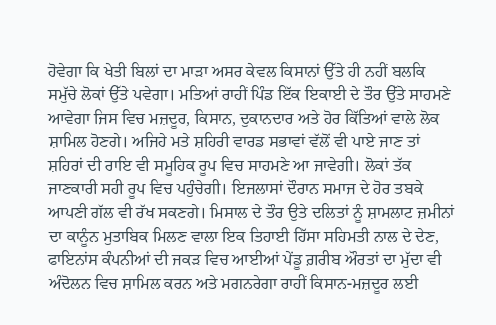ਹੋਵੇਗਾ ਕਿ ਖੇਤੀ ਬਿਲਾਂ ਦਾ ਮਾੜਾ ਅਸਰ ਕੇਵਲ ਕਿਸਾਨਾਂ ਉੱਤੇ ਹੀ ਨਹੀਂ ਬਲਕਿ ਸਮੁੱਚੇ ਲੋਕਾਂ ਉੱਤੇ ਪਵੇਗਾ। ਮਤਿਆਂ ਰਾਹੀਂ ਪਿੰਡ ਇੱਕ ਇਕਾਈ ਦੇ ਤੌਰ ਉੱਤੇ ਸਾਹਮਣੇ ਆਵੇਗਾ ਜਿਸ ਵਿਚ ਮਜ਼ਦੂਰ, ਕਿਸਾਨ, ਦੁਕਾਨਦਾਰ ਅਤੇ ਹੋਰ ਕਿੱਤਿਆਂ ਵਾਲੇ ਲੋਕ ਸ਼ਾਮਿਲ ਹੋਣਗੇ। ਅਜਿਹੇ ਮਤੇ ਸ਼ਹਿਰੀ ਵਾਰਡ ਸਭਾਵਾਂ ਵੱਲੋਂ ਵੀ ਪਾਏ ਜਾਣ ਤਾਂ ਸ਼ਹਿਰਾਂ ਦੀ ਰਾਇ ਵੀ ਸਮੂਹਿਕ ਰੂਪ ਵਿਚ ਸਾਹਮਣੇ ਆ ਜਾਵੇਗੀ। ਲੋਕਾਂ ਤੱਕ ਜਾਣਕਾਰੀ ਸਹੀ ਰੂਪ ਵਿਚ ਪਹੁੰਚੇਗੀ। ਇਜਲਾਸਾਂ ਦੌਰਾਨ ਸਮਾਜ ਦੇ ਹੋਰ ਤਬਕੇ ਆਪਣੀ ਗੱਲ ਵੀ ਰੱਖ ਸਕਣਗੇ। ਮਿਸਾਲ ਦੇ ਤੌਰ ਉਤੇ ਦਲਿਤਾਂ ਨੂੰ ਸ਼ਾਮਲਾਟ ਜ਼ਮੀਨਾਂ ਦਾ ਕਾਨੂੰਨ ਮੁਤਾਬਿਕ ਮਿਲਣ ਵਾਲਾ ਇਕ ਤਿਹਾਈ ਹਿੱਸਾ ਸਹਿਮਤੀ ਨਾਲ ਦੇ ਦੇਣ, ਫਾਇਨਾਂਸ ਕੰਪਨੀਆਂ ਦੀ ਜਕੜ ਵਿਚ ਆਈਆਂ ਪੇਂਡੂ ਗ਼ਰੀਬ ਔਰਤਾਂ ਦਾ ਮੁੱਦਾ ਵੀ ਅੰਦੋਲਨ ਵਿਚ ਸ਼ਾਮਿਲ ਕਰਨ ਅਤੇ ਮਗਨਰੇਗਾ ਰਾਹੀਂ ਕਿਸਾਨ-ਮਜ਼ਦੂਰ ਲਈ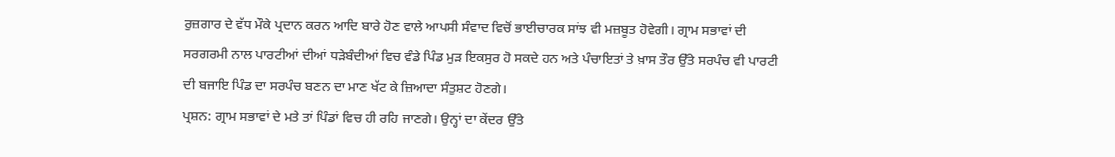ਰੁਜ਼ਗਾਰ ਦੇ ਵੱਧ ਮੌਕੇ ਪ੍ਰਦਾਨ ਕਰਨ ਆਦਿ ਬਾਰੇ ਹੋਣ ਵਾਲੇ ਆਪਸੀ ਸੰਵਾਦ ਵਿਚੋਂ ਭਾਈਚਾਰਕ ਸਾਂਝ ਵੀ ਮਜ਼ਬੂਤ ਹੋਵੇਗੀ। ਗ੍ਰਾਮ ਸਭਾਵਾਂ ਦੀ ਸਰਗਰਮੀ ਨਾਲ ਪਾਰਟੀਆਂ ਦੀਆਂ ਧੜੇਬੰਦੀਆਂ ਵਿਚ ਵੰਡੇ ਪਿੰਡ ਮੁੜ ਇਕਸੁਰ ਹੋ ਸਕਦੇ ਹਨ ਅਤੇ ਪੰਚਾਇਤਾਂ ਤੇ ਖ਼ਾਸ ਤੌਰ ਉੱਤੇ ਸਰਪੰਚ ਵੀ ਪਾਰਟੀ ਦੀ ਬਜਾਇ ਪਿੰਡ ਦਾ ਸਰਪੰਚ ਬਣਨ ਦਾ ਮਾਣ ਖੱਟ ਕੇ ਜ਼ਿਆਦਾ ਸੰਤੁਸ਼ਟ ਹੋਣਗੇ।
ਪ੍ਰਸ਼ਨ: ਗ੍ਰਾਮ ਸਭਾਵਾਂ ਦੇ ਮਤੇ ਤਾਂ ਪਿੰਡਾਂ ਵਿਚ ਹੀ ਰਹਿ ਜਾਣਗੇ। ਉਨ੍ਹਾਂ ਦਾ ਕੇਂਦਰ ਉੱਤੇ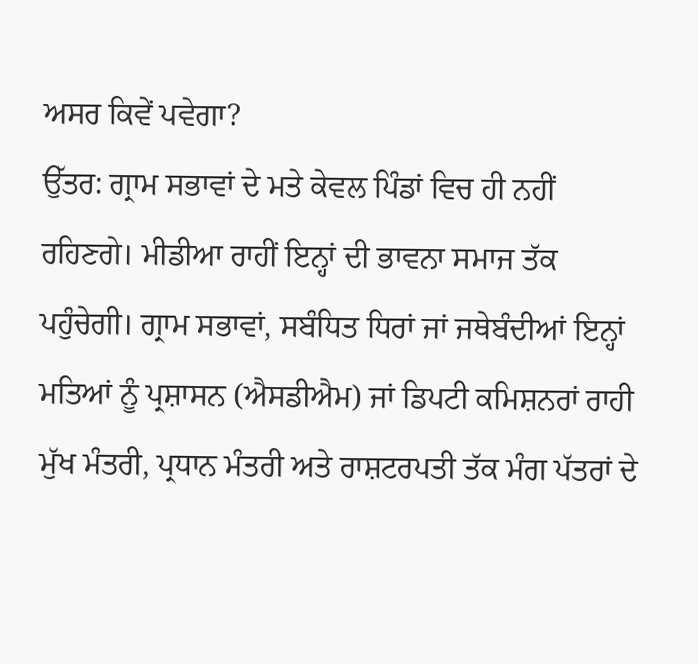ਅਸਰ ਕਿਵੇਂ ਪਵੇਗਾ?
ਉੱਤਰ: ਗ੍ਰਾਮ ਸਭਾਵਾਂ ਦੇ ਮਤੇ ਕੇਵਲ ਪਿੰਡਾਂ ਵਿਚ ਹੀ ਨਹੀਂ ਰਹਿਣਗੇ। ਮੀਡੀਆ ਰਾਹੀਂ ਇਨ੍ਹਾਂ ਦੀ ਭਾਵਨਾ ਸਮਾਜ ਤੱਕ ਪਹੁੰਚੇਗੀ। ਗ੍ਰਾਮ ਸਭਾਵਾਂ, ਸਬੰਧਿਤ ਧਿਰਾਂ ਜਾਂ ਜਥੇਬੰਦੀਆਂ ਇਨ੍ਹਾਂ ਮਤਿਆਂ ਨੂੰ ਪ੍ਰਸ਼ਾਸਨ (ਐਸਡੀਐਮ) ਜਾਂ ਡਿਪਟੀ ਕਮਿਸ਼ਨਰਾਂ ਰਾਹੀ ਮੁੱਖ ਮੰਤਰੀ, ਪ੍ਰਧਾਨ ਮੰਤਰੀ ਅਤੇ ਰਾਸ਼ਟਰਪਤੀ ਤੱਕ ਮੰਗ ਪੱਤਰਾਂ ਦੇ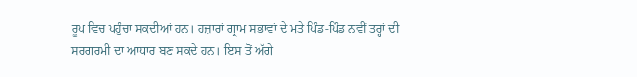ਰੂਪ ਵਿਚ ਪਹੁੰਚਾ ਸਕਦੀਆਂ ਹਨ। ਹਜ਼ਾਰਾਂ ਗ੍ਰਾਮ ਸਭਾਵਾਂ ਦੇ ਮਤੇ ਪਿੰਡ-ਪਿੰਡ ਨਵੀਂ ਤਰ੍ਹਾਂ ਦੀ ਸਰਗਰਮੀ ਦਾ ਆਧਾਰ ਬਣ ਸਕਦੇ ਹਨ। ਇਸ ਤੋਂ ਅੱਗੇ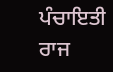ਪੰਚਾਇਤੀ ਰਾਜ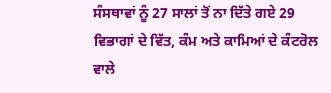ਸੰਸਥਾਵਾਂ ਨੂੰ 27 ਸਾਲਾਂ ਤੋਂ ਨਾ ਦਿੱਤੇ ਗਏ 29 ਵਿਭਾਗਾਂ ਦੇ ਵਿੱਤ, ਕੰਮ ਅਤੇ ਕਾਮਿਆਂ ਦੇ ਕੰਟਰੋਲ ਵਾਲੇ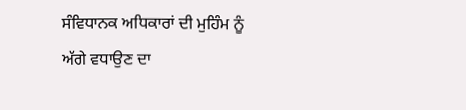ਸੰਵਿਧਾਨਕ ਅਧਿਕਾਰਾਂ ਦੀ ਮੁਹਿੰਮ ਨੂੰ ਅੱਗੇ ਵਧਾਉਣ ਦਾ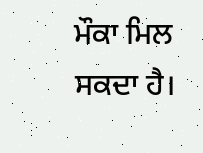ਮੌਕਾ ਮਿਲ ਸਕਦਾ ਹੈ।